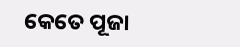କେତେ ପୂଜା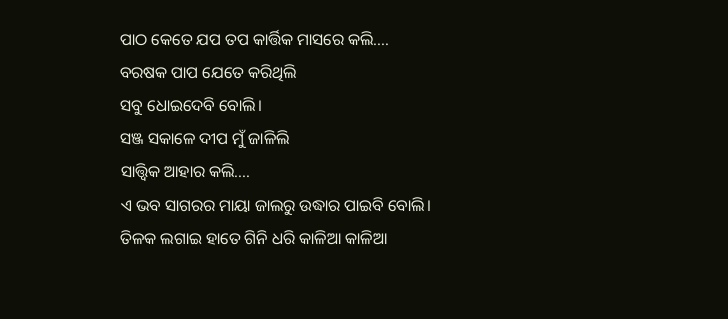ପାଠ କେତେ ଯପ ତପ କାର୍ତ୍ତିକ ମାସରେ କଲି....
ବରଷକ ପାପ ଯେତେ କରିଥିଲି
ସବୁ ଧୋଇଦେବି ବୋଲି।
ସଞ୍ଜ ସକାଳେ ଦୀପ ମୁଁ ଜାଳିଲି
ସାତ୍ତ୍ୱିକ ଆହାର କଲି....
ଏ ଭବ ସାଗରର ମାୟା ଜାଲରୁ ଉଦ୍ଧାର ପାଇବି ବୋଲି।
ତିଳକ ଲଗାଇ ହାତେ ଗିନି ଧରି କାଳିଆ କାଳିଆ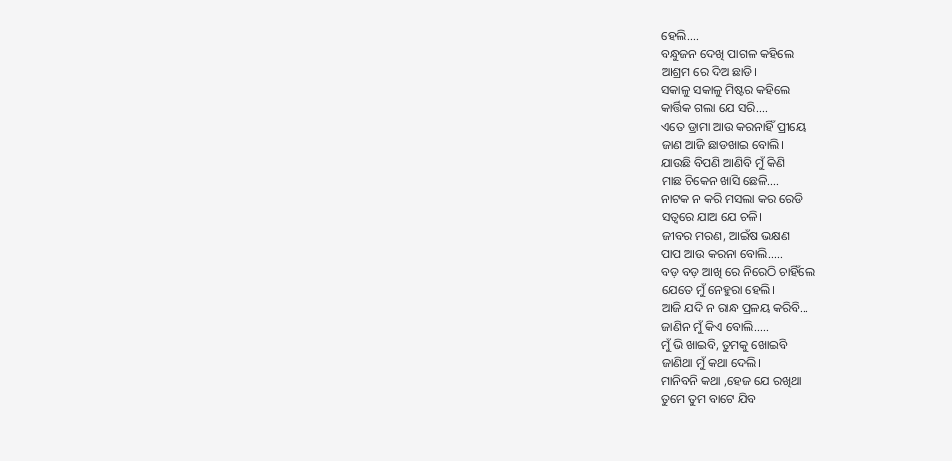ହେଲି....
ବନ୍ଧୁଜନ ଦେଖି ପାଗଳ କହିଲେ
ଆଶ୍ରମ ରେ ଦିଅ ଛାଡି।
ସକାଳୁ ସକାଳୁ ମିଷ୍ଟର କହିଲେ
କାର୍ତ୍ତିକ ଗଲା ଯେ ସରି....
ଏତେ ଡ୍ରାମା ଆଉ କରନାହିଁ ପ୍ରୀୟେ
ଜାଣ ଆଜି ଛାଡଖାଇ ବୋଲି।
ଯାଉଛି ବିପଣି ଆଣିବି ମୁଁ କିଣି
ମାଛ ଚିକେନ ଖାସି ଛେଳି....
ନାଟକ ନ କରି ମସଲା କର ରେଡି
ସତ୍ବରେ ଯାଅ ଯେ ଚଳି।
ଜୀବର ମରଣ, ଆଇଁଷ ଭକ୍ଷଣ
ପାପ ଆଉ କରନା ବୋଲି.....
ବଡ଼ ବଡ଼ ଆଖି ରେ ନିରେଠି ଚାହିଁଲେ
ଯେତେ ମୁଁ ନେହୁରା ହେଲି।
ଆଜି ଯଦି ନ ରାନ୍ଧ ପ୍ରଳୟ କରିବି...
ଜାଣିନ ମୁଁ କିଏ ବୋଲି.....
ମୁଁ ଭି ଖାଇବି, ତୁମକୁ ଖୋଇବି
ଜାଣିଥା ମୁଁ କଥା ଦେଲି।
ମାନିବନି କଥା ,ହେଜ ଯେ ରଖିଥା
ତୁମେ ତୁମ ବାଟେ ଯିବ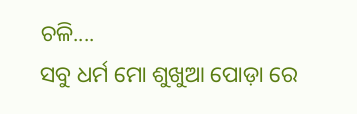ଚଳି....
ସବୁ ଧର୍ମ ମୋ ଶୁଖୁଆ ପୋଡ଼ା ରେ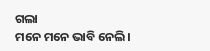ଗଲା
ମନେ ମନେ ଭାବି ନେଲି।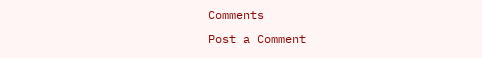Comments
Post a Comment